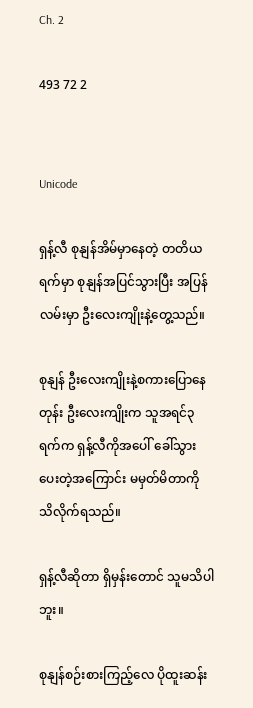Ch. 2

493 72 2


Unicode

ရှန့်လီ စုနျန်အိမ်မှာနေတဲ့ တတိယရက်မှာ စုနျန်အပြင်သွားပြီး အပြန်လမ်းမှာ ဦးလေးကျိုးနဲ့တွေ့သည်။

စုနျန် ဦးလေးကျိုးနဲ့စကားပြောနေတုန်း ဦးလေးကျိုးက သူအရင်၃ရက်က ရှန့်လီကိုအပေါ် ခေါ်သွားပေးတဲ့အကြောင်း မမှတ်မိတာကို သိလိုက်ရသည်။

ရှန့်လီဆိုတာ ရှိမှန်းတောင် သူမသိပါဘူး။

စုနျန်စဉ်းစားကြည့်လေ ပိုထူးဆန်း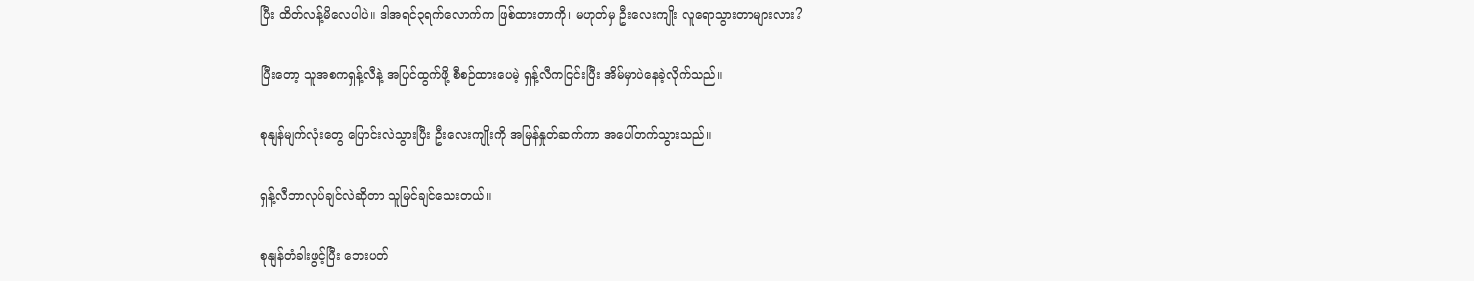ပြီး ထိတ်လန့်မိလေပါပဲ။ ဒါအရင်၃ရက်လောက်က ဖြစ်ထားတာကို၊ မဟုတ်မှ ဦးလေးကျိုး လူရောသွားတာများလား?

ပြီးတော့ သူအစကရှန့်လီနဲ့ အပြင်ထွက်ဖို့ စီစဉ်ထားပေမဲ့ ရှန့်လီကငြင်းပြီး အိမ်မှာပဲနေခဲ့လိုက်သည်။

စုနျန်မျက်လုံးတွေ ပြောင်းလဲသွားပြီး ဦးလေးကျိုးကို အမြန်နှုတ်ဆက်ကာ အပေါ်တက်သွားသည်။

ရှန့်လီဘာလုပ်ချင်လဲဆိုတာ သူမြင်ချင်သေးတယ်။

စုနျန်တံခါးဖွင့်ပြီး ဘေးပတ်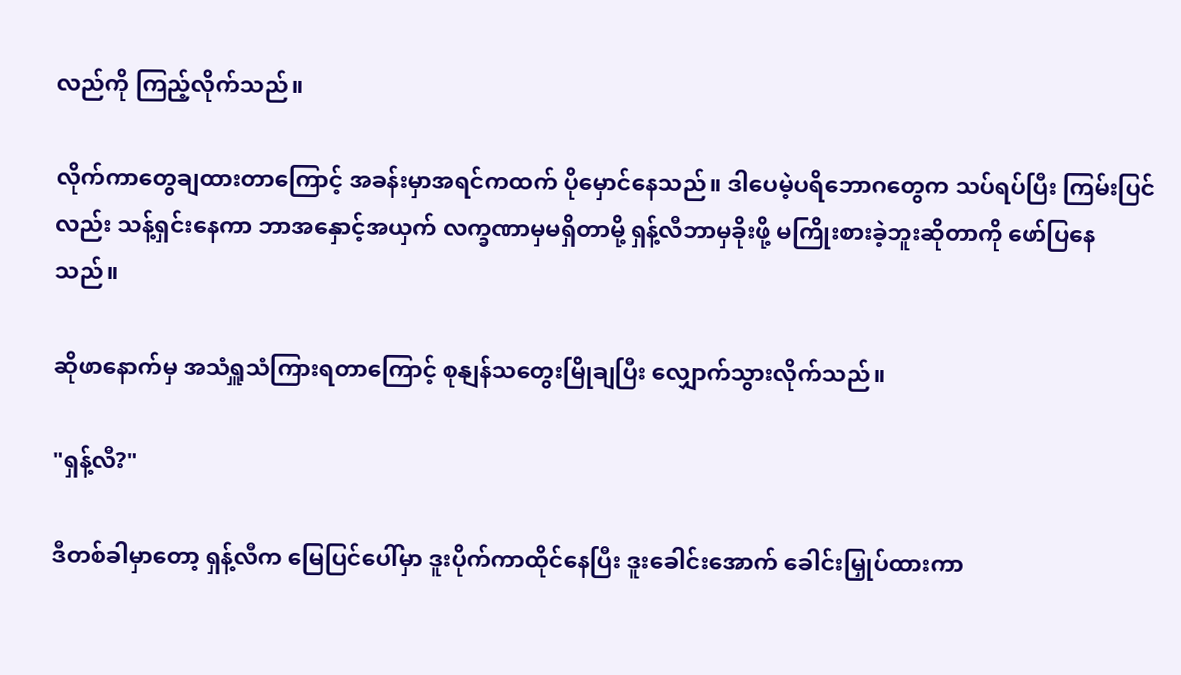လည်ကို ကြည့်လိုက်သည်။

လိုက်ကာတွေချထားတာကြောင့် အခန်းမှာအရင်ကထက် ပိုမှောင်နေသည်။ ဒါပေမဲ့ပရိဘောဂတွေက သပ်ရပ်ပြီး ကြမ်းပြင်လည်း သန့်ရှင်းနေကာ ဘာအနှောင့်အယှက် လက္ခဏာမှမရှိတာမို့ ရှန့်လီဘာမှခိုးဖို့ မကြိုးစားခဲ့ဘူးဆိုတာကို ဖော်ပြနေသည်။

ဆိုဖာနောက်မှ အသံရှူသံကြားရတာကြောင့် စုနျန်သတွေးမြိုချပြီး လျှောက်သွားလိုက်သည်။

"ရှန့်လီ?"

ဒီတစ်ခါမှာတော့ ရှန့်လီက မြေပြင်ပေါ်မှာ ဒူးပိုက်ကာထိုင်နေပြီး ဒူးခေါင်းအောက် ခေါင်းမြှုပ်ထားကာ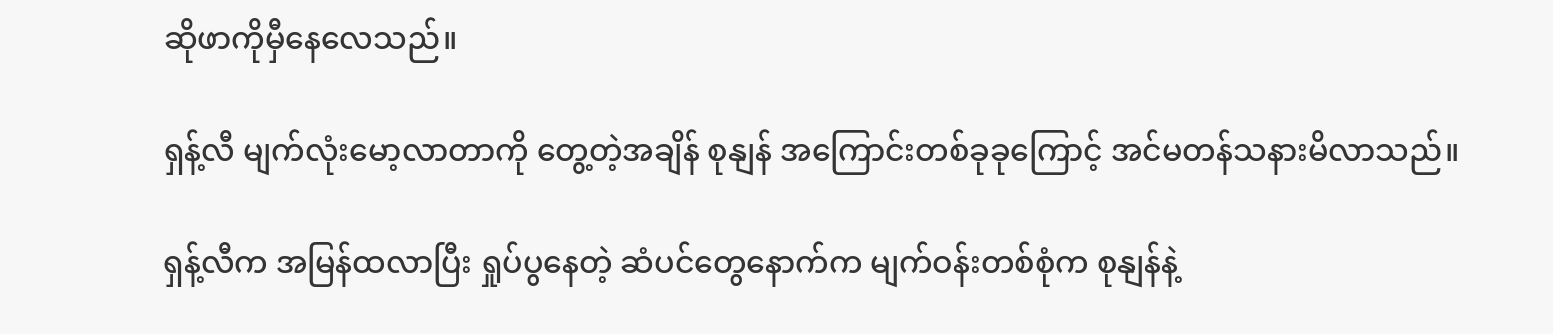ဆိုဖာကိုမှီနေလေသည်။

ရှန့်လီ မျက်လုံးမော့လာတာကို တွေ့တဲ့အချိန် စုနျန် အကြောင်းတစ်ခုခုကြောင့် အင်မတန်သနားမိလာသည်။

ရှန့်လီက အမြန်ထလာပြီး ရှုပ်ပွနေတဲ့ ဆံပင်တွေနောက်က မျက်ဝန်းတစ်စုံက စုနျန်နဲ့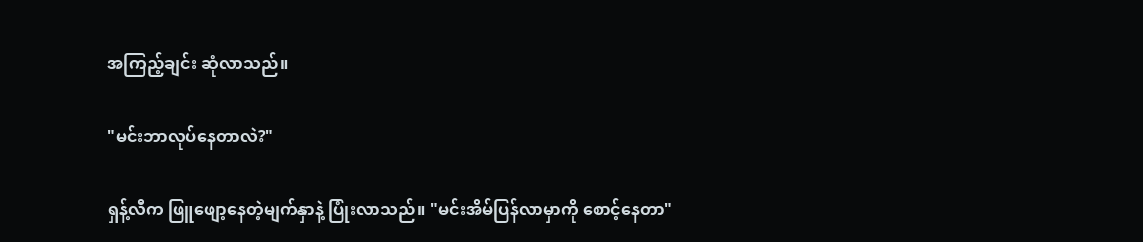အကြည့်ချင်း ဆုံလာသည်။

"မင်းဘာလုပ်နေတာလဲ?"

ရှန့်လီက ဖြူဖျော့နေတဲ့မျက်နှာနဲ့ ပြုံးလာသည်။ "မင်းအိမ်ပြန်လာမှာကို စောင့်နေတာ"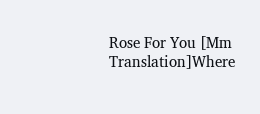Rose For You [Mm Translation]Where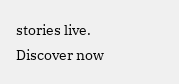stories live. Discover now